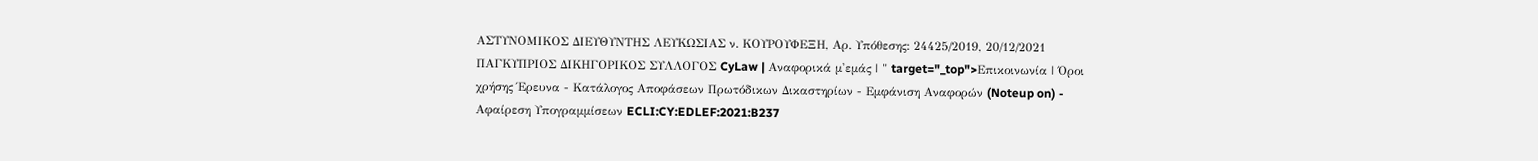ΑΣΤΥΝΟΜΙΚΟΣ ΔΙΕΥΘΥΝΤΗΣ ΛΕΥΚΩΣΙΑΣ ν. ΚΟΥΡΟΥΦΕΞΗ, Αρ. Υπόθεσης: 24425/2019, 20/12/2021 ΠΑΓΚΥΠΡΙΟΣ ΔΙΚΗΓΟΡΙΚΟΣ ΣΥΛΛΟΓΟΣ CyLaw | Αναφορικά μ'εμάς | " target="_top">Επικοινωνία | Όροι χρήσης Έρευνα - Κατάλογος Αποφάσεων Πρωτόδικων Δικαστηρίων - Εμφάνιση Αναφορών (Noteup on) - Αφαίρεση Υπογραμμίσεων ECLI:CY:EDLEF:2021:B237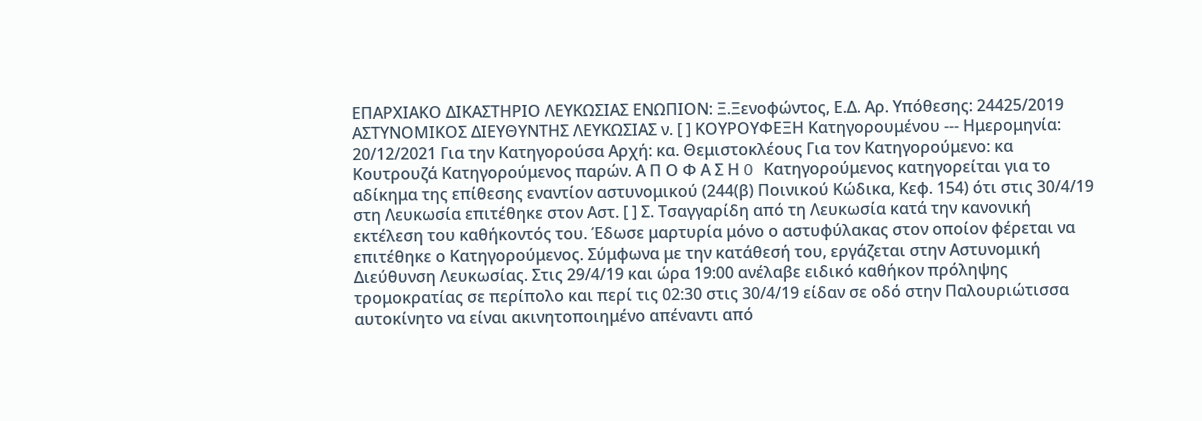ΕΠΑΡΧΙΑΚΟ ΔΙΚΑΣΤΗΡΙΟ ΛΕΥΚΩΣΙΑΣ ΕΝΩΠΙΟΝ: Ξ.Ξενοφώντος, Ε.Δ. Αρ. Υπόθεσης: 24425/2019 ΑΣΤΥΝΟΜΙΚΟΣ ΔΙΕΥΘΥΝΤΗΣ ΛΕΥΚΩΣΙΑΣ ν. [ ] ΚΟΥΡΟΥΦΕΞΗ Κατηγορουμένου --- Ημερομηνία: 20/12/2021 Για την Κατηγορούσα Αρχή: κα. Θεμιστοκλέους Για τον Κατηγορούμενο: κα Κουτρουζά Κατηγορούμενος παρών. Α Π Ο Φ Α Σ Η O Κατηγορούμενος κατηγορείται για το αδίκημα της επίθεσης εναντίον αστυνομικού (244(β) Ποινικού Κώδικα, Κεφ. 154) ότι στις 30/4/19 στη Λευκωσία επιτέθηκε στον Αστ. [ ] Σ. Τσαγγαρίδη από τη Λευκωσία κατά την κανονική εκτέλεση του καθήκοντός του. Έδωσε μαρτυρία μόνο ο αστυφύλακας στον οποίον φέρεται να επιτέθηκε ο Κατηγορούμενος. Σύμφωνα με την κατάθεσή του, εργάζεται στην Αστυνομική Διεύθυνση Λευκωσίας. Στις 29/4/19 και ώρα 19:00 ανέλαβε ειδικό καθήκον πρόληψης τρομοκρατίας σε περίπολο και περί τις 02:30 στις 30/4/19 είδαν σε οδό στην Παλουριώτισσα αυτοκίνητο να είναι ακινητοποιημένο απέναντι από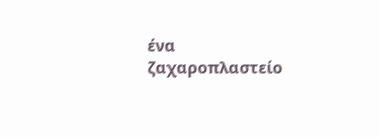ένα ζαχαροπλαστείο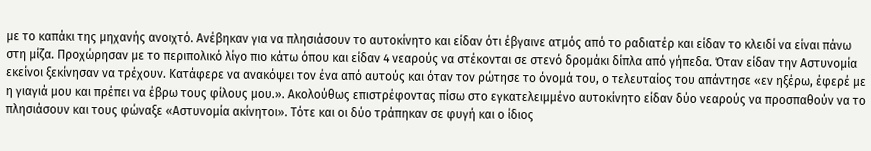με το καπάκι της μηχανής ανοιχτό. Ανέβηκαν για να πλησιάσουν το αυτοκίνητο και είδαν ότι έβγαινε ατμός από το ραδιατέρ και είδαν το κλειδί να είναι πάνω στη μίζα. Προχώρησαν με το περιπολικό λίγο πιο κάτω όπου και είδαν 4 νεαρούς να στέκονται σε στενό δρομάκι δίπλα από γήπεδα. Όταν είδαν την Αστυνομία εκείνοι ξεκίνησαν να τρέχουν. Κατάφερε να ανακόψει τον ένα από αυτούς και όταν τον ρώτησε το όνομά του, ο τελευταίος του απάντησε «εν ηξέρω, έφερέ με η γιαγιά μου και πρέπει να έβρω τους φίλους μου.». Ακολούθως επιστρέφοντας πίσω στο εγκατελειμμένο αυτοκίνητο είδαν δύο νεαρούς να προσπαθούν να το πλησιάσουν και τους φώναξε «Αστυνομία ακίνητοι». Τότε και οι δύο τράπηκαν σε φυγή και ο ίδιος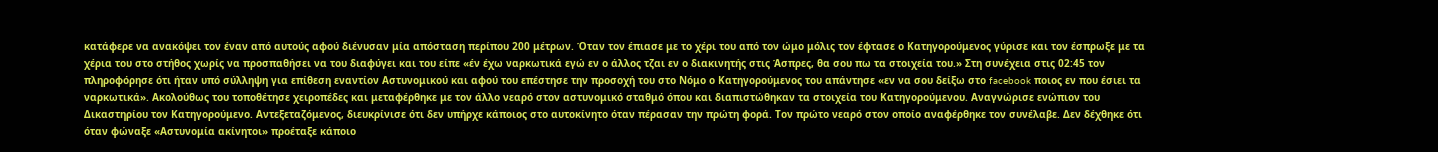κατάφερε να ανακόψει τον έναν από αυτούς αφού διένυσαν μία απόσταση περίπου 200 μέτρων. Όταν τον έπιασε με το χέρι του από τον ώμο μόλις τον έφτασε ο Κατηγορούμενος γύρισε και τον έσπρωξε με τα χέρια του στο στήθος χωρίς να προσπαθήσει να του διαφύγει και του είπε «έν έχω ναρκωτικά εγώ εν ο άλλος τζαι εν ο διακινητής στις Άσπρες, θα σου πω τα στοιχεία του.» Στη συνέχεια στις 02:45 τον πληροφόρησε ότι ήταν υπό σύλληψη για επίθεση εναντίον Αστυνομικού και αφού του επέστησε την προσοχή του στο Νόμο ο Κατηγορούμενος του απάντησε «εν να σου δείξω στο facebook ποιος εν που έσιει τα ναρκωτικά». Ακολούθως του τοποθέτησε χειροπέδες και μεταφέρθηκε με τον άλλο νεαρό στον αστυνομικό σταθμό όπου και διαπιστώθηκαν τα στοιχεία του Κατηγορούμενου. Αναγνώρισε ενώπιον του Δικαστηρίου τον Κατηγορούμενο. Αντεξεταζόμενος, διευκρίνισε ότι δεν υπήρχε κάποιος στο αυτοκίνητο όταν πέρασαν την πρώτη φορά. Τον πρώτο νεαρό στον οποίο αναφέρθηκε τον συνέλαβε. Δεν δέχθηκε ότι όταν φώναξε «Αστυνομία ακίνητοι» προέταξε κάποιο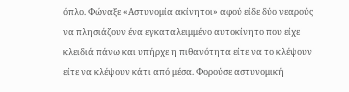όπλο. Φώναξε «Αστυνομία ακίνητοι» αφού είδε δύο νεαρούς να πλησιάζουν ένα εγκαταλειμμένο αυτοκίνητο που είχε κλειδιά πάνω και υπήρχε η πιθανότητα είτε να το κλέψουν είτε να κλέψουν κάτι από μέσα. Φορούσε αστυνομική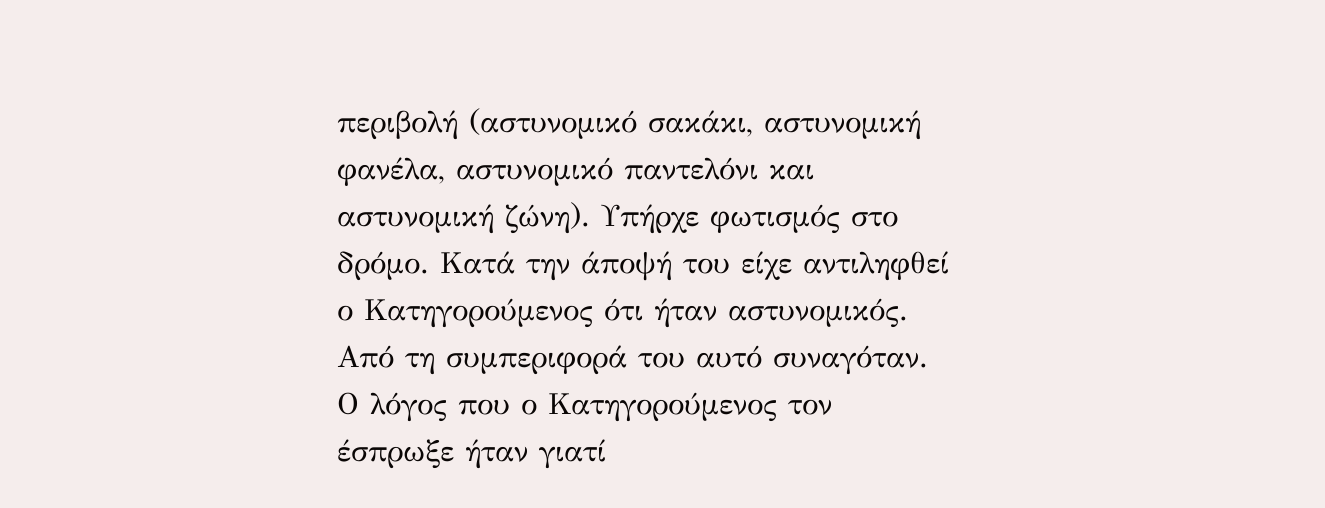περιβολή (αστυνομικό σακάκι, αστυνομική φανέλα, αστυνομικό παντελόνι και αστυνομική ζώνη). Υπήρχε φωτισμός στο δρόμο. Κατά την άποψή του είχε αντιληφθεί ο Κατηγορούμενος ότι ήταν αστυνομικός. Από τη συμπεριφορά του αυτό συναγόταν. Ο λόγος που ο Κατηγορούμενος τον έσπρωξε ήταν γιατί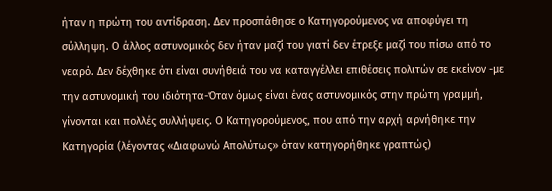ήταν η πρώτη του αντίδραση. Δεν προσπάθησε ο Κατηγορούμενος να αποφύγει τη σύλληψη. Ο άλλος αστυνομικός δεν ήταν μαζί του γιατί δεν έτρεξε μαζί του πίσω από το νεαρό. Δεν δέχθηκε ότι είναι συνήθειά του να καταγγέλλει επιθέσεις πολιτών σε εκείνον -με την αστυνομική του ιδιότητα-Όταν όμως είναι ένας αστυνομικός στην πρώτη γραμμή, γίνονται και πολλές συλλήψεις. Ο Κατηγορούμενος, που από την αρχή αρνήθηκε την Κατηγορία (λέγοντας «Διαφωνώ Απολύτως» όταν κατηγορήθηκε γραπτώς)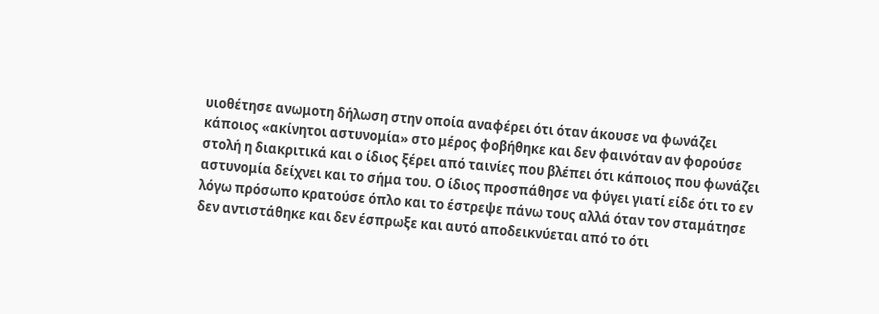υιοθέτησε ανωμοτη δήλωση στην οποία αναφέρει ότι όταν άκουσε να φωνάζει κάποιος «ακίνητοι αστυνομία» στο μέρος φοβήθηκε και δεν φαινόταν αν φορούσε στολή η διακριτικά και ο ίδιος ξέρει από ταινίες που βλέπει ότι κάποιος που φωνάζει αστυνομία δείχνει και το σήμα του. Ο ίδιος προσπάθησε να φύγει γιατί είδε ότι το εν λόγω πρόσωπο κρατούσε όπλο και το έστρεψε πάνω τους αλλά όταν τον σταμάτησε δεν αντιστάθηκε και δεν έσπρωξε και αυτό αποδεικνύεται από το ότι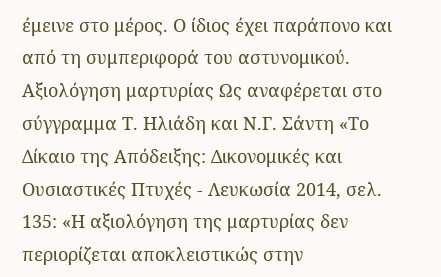έμεινε στο μέρος. Ο ίδιος έχει παράπονο και από τη συμπεριφορά του αστυνομικού. Αξιολόγηση μαρτυρίας Ως αναφέρεται στο σύγγραμμα Τ. Ηλιάδη και Ν.Γ. Σάντη «Το Δίκαιο της Απόδειξης: Δικονομικές και Ουσιαστικές Πτυχές - Λευκωσία 2014, σελ. 135: «Η αξιολόγηση της μαρτυρίας δεν περιορίζεται αποκλειστικώς στην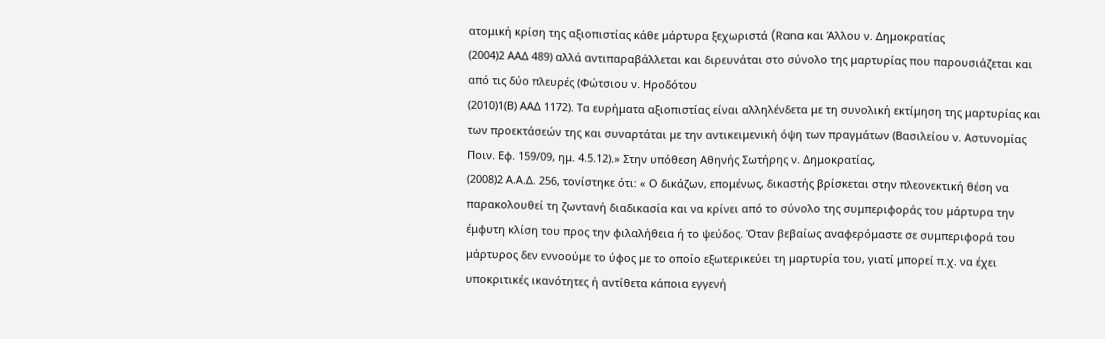ατομική κρίση της αξιοπιστίας κάθε μάρτυρα ξεχωριστά (Rana και Άλλου ν. Δημοκρατίας
(2004)2 ΑΑΔ 489) αλλά αντιπαραβάλλεται και διρευνάται στο σύνολο της μαρτυρίας που παρουσιάζεται και από τις δύο πλευρές (Φώτσιου ν. Ηροδότου
(2010)1(Β) ΑΑΔ 1172). Τα ευρήματα αξιοπιστίας είναι αλληλένδετα με τη συνολική εκτίμηση της μαρτυρίας και των προεκτάσεών της και συναρτάται με την αντικειμενική όψη των πραγμάτων (Βασιλείου ν. Αστυνομίας Ποιν. Εφ. 159/09, ημ. 4.5.12).» Στην υπόθεση Αθηνής Σωτήρης ν. Δημοκρατίας,
(2008)2 Α.Α.Δ. 256, τονίστηκε ότι: « Ο δικάζων, επομένως, δικαστής βρίσκεται στην πλεονεκτική θέση να παρακολουθεί τη ζωντανή διαδικασία και να κρίνει από το σύνολο της συμπεριφοράς του μάρτυρα την έμφυτη κλίση του προς την φιλαλήθεια ή το ψεύδος. Όταν βεβαίως αναφερόμαστε σε συμπεριφορά του μάρτυρος δεν εννοούμε το ύφος με το οποίο εξωτερικεύει τη μαρτυρία του, γιατί μπορεί π.χ. να έχει υποκριτικές ικανότητες ή αντίθετα κάποια εγγενή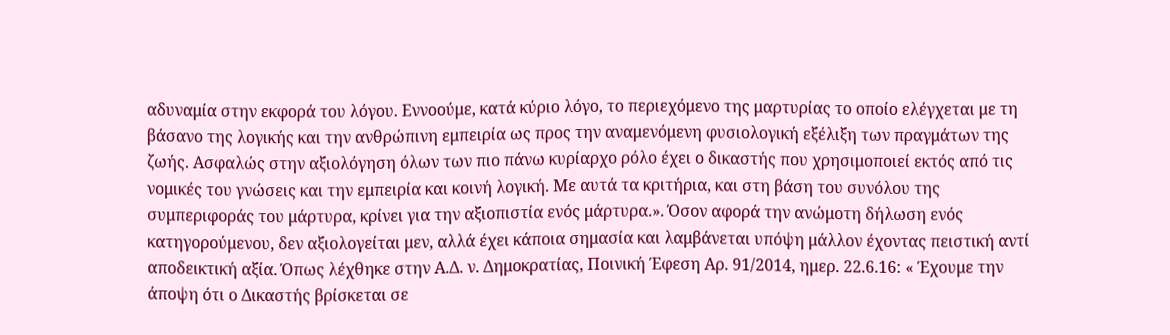αδυναμία στην εκφορά του λόγου. Εννοούμε, κατά κύριο λόγο, το περιεχόμενο της μαρτυρίας το οποίο ελέγχεται με τη βάσανο της λογικής και την ανθρώπινη εμπειρία ως προς την αναμενόμενη φυσιολογική εξέλιξη των πραγμάτων της ζωής. Ασφαλώς στην αξιολόγηση όλων των πιο πάνω κυρίαρχο ρόλο έχει ο δικαστής που χρησιμοποιεί εκτός από τις νομικές του γνώσεις και την εμπειρία και κοινή λογική. Με αυτά τα κριτήρια, και στη βάση του συνόλου της συμπεριφοράς του μάρτυρα, κρίνει για την αξιοπιστία ενός μάρτυρα.». Όσον αφορά την ανώμοτη δήλωση ενός κατηγορούμενου, δεν αξιολογείται μεν, αλλά έχει κάποια σημασία και λαμβάνεται υπόψη μάλλον έχοντας πειστική αντί αποδεικτική αξία. Όπως λέχθηκε στην Α.Δ. ν. Δημοκρατίας, Ποινική Έφεση Αρ. 91/2014, ημερ. 22.6.16: « Έχουμε την άποψη ότι ο Δικαστής βρίσκεται σε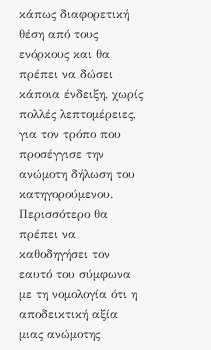κάπως διαφορετική θέση από τους ενόρκους και θα πρέπει να δώσει κάποια ένδειξη, χωρίς πολλές λεπτομέρειες, για τον τρόπο που προσέγγισε την ανώμοτη δήλωση του κατηγορούμενου. Περισσότερο θα πρέπει να καθοδηγήσει τον εαυτό του σύμφωνα με τη νομολογία ότι η αποδεικτική αξία μιας ανώμοτης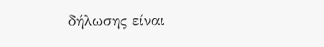δήλωσης είναι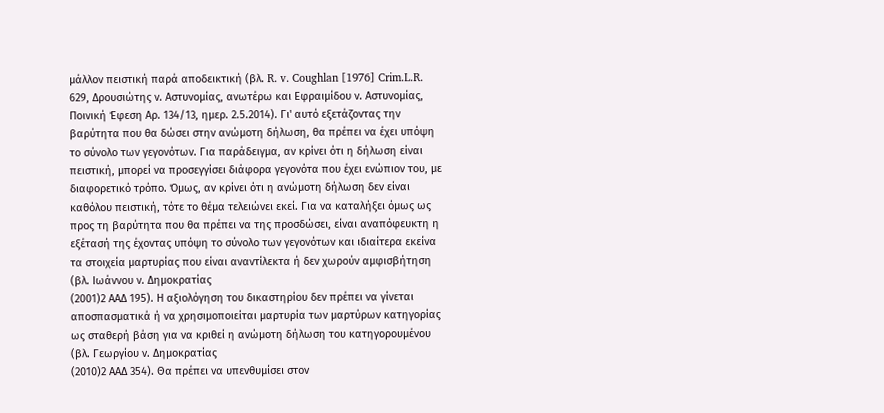μάλλον πειστική παρά αποδεικτική (βλ. R. v. Coughlan [1976] Crim.L.R. 629, Δρουσιώτης ν. Αστυνομίας, ανωτέρω και Εφραιμίδου ν. Αστυνομίας, Ποινική Έφεση Αρ. 134/13, ημερ. 2.5.2014). Γι' αυτό εξετάζοντας την βαρύτητα που θα δώσει στην ανώμοτη δήλωση, θα πρέπει να έχει υπόψη το σύνολο των γεγονότων. Για παράδειγμα, αν κρίνει ότι η δήλωση είναι πειστική, μπορεί να προσεγγίσει διάφορα γεγονότα που έχει ενώπιον του, με διαφορετικό τρόπο. Όμως, αν κρίνει ότι η ανώμοτη δήλωση δεν είναι καθόλου πειστική, τότε το θέμα τελειώνει εκεί. Για να καταλήξει όμως ως προς τη βαρύτητα που θα πρέπει να της προσδώσει, είναι αναπόφευκτη η εξέτασή της έχοντας υπόψη το σύνολο των γεγονότων και ιδιαίτερα εκείνα τα στοιχεία μαρτυρίας που είναι αναντίλεκτα ή δεν χωρούν αμφισβήτηση (βλ. Ιωάννου ν. Δημοκρατίας
(2001)2 ΑΑΔ 195). Η αξιολόγηση του δικαστηρίου δεν πρέπει να γίνεται αποσπασματικά ή να χρησιμοποιείται μαρτυρία των μαρτύρων κατηγορίας ως σταθερή βάση για να κριθεί η ανώμοτη δήλωση του κατηγορουμένου (βλ. Γεωργίου ν. Δημοκρατίας
(2010)2 ΑΑΔ 354). Θα πρέπει να υπενθυμίσει στον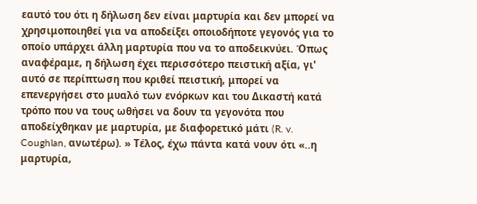εαυτό του ότι η δήλωση δεν είναι μαρτυρία και δεν μπορεί να χρησιμοποιηθεί για να αποδείξει οποιοδήποτε γεγονός για το οποίο υπάρχει άλλη μαρτυρία που να το αποδεικνύει. Όπως αναφέραμε, η δήλωση έχει περισσότερο πειστική αξία, γι' αυτό σε περίπτωση που κριθεί πειστική, μπορεί να επενεργήσει στο μυαλό των ενόρκων και του Δικαστή κατά τρόπο που να τους ωθήσει να δουν τα γεγονότα που αποδείχθηκαν με μαρτυρία, με διαφορετικό μάτι (R. v. Coughlan, ανωτέρω). » Τέλος, έχω πάντα κατά νουν ότι «..η μαρτυρία,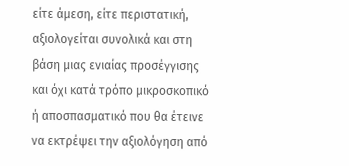είτε άμεση, είτε περιστατική, αξιολογείται συνολικά και στη βάση μιας ενιαίας προσέγγισης και όχι κατά τρόπο μικροσκοπικό ή αποσπασματικό που θα έτεινε να εκτρέψει την αξιολόγηση από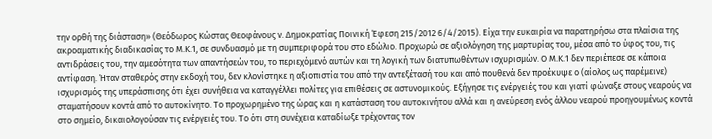την ορθή της διάσταση» (Θεόδωρος Κώστας Θεοφάνους ν. Δημοκρατίας Ποινική Έφεση 215/2012 6/4/2015). Είχα την ευκαιρία να παρατηρήσω στα πλαίσια της ακροαματικής διαδικασίας το Μ.Κ.1, σε συνδυασμό με τη συμπεριφορά του στο εδώλιο. Προχωρώ σε αξιολόγηση της μαρτυρίας του, μέσα από το ύφος του, τις αντιδράσεις του, την αμεσότητα των απαντήσεών του, το περιεχόμενό αυτών και τη λογική των διατυπωθέντων ισχυρισμών. Ο Μ.Κ.1 δεν περιέπεσε σε κάποια αντίφαση. Ήταν σταθερός στην εκδοχή του, δεν κλονίστηκε η αξιοπιστία του από την αντεξέτασή του και από πουθενά δεν προέκυψε ο (αίολος ως παρέμεινε) ισχυρισμός της υπεράσπισης ότι έχει συνήθεια να καταγγέλλει πολίτες για επιθέσεις σε αστυνομικούς. Εξήγησε τις ενέργειές του και γιατί φώναξε στους νεαρούς να σταματήσουν κοντά από το αυτοκίνητο. Το προχωρημένο της ώρας και η κατάσταση του αυτοκινήτου αλλά και η ανεύρεση ενός άλλου νεαρού προηγουμένως κοντά στο σημείο, δικαιολογούσαν τις ενέργειές του. Το ότι στη συνέχεια καταδίωξε τρέχοντας τον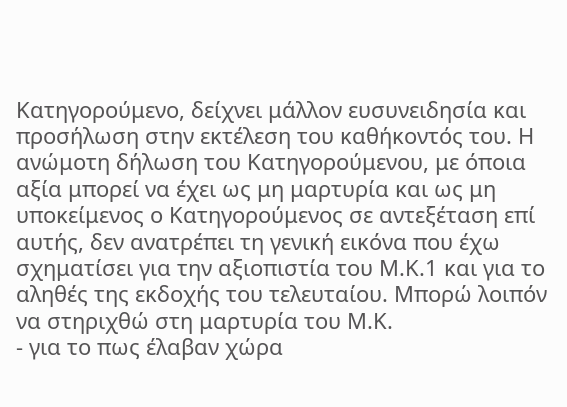Κατηγορούμενο, δείχνει μάλλον ευσυνειδησία και προσήλωση στην εκτέλεση του καθήκοντός του. Η ανώμοτη δήλωση του Κατηγορούμενου, με όποια αξία μπορεί να έχει ως μη μαρτυρία και ως μη υποκείμενος ο Κατηγορούμενος σε αντεξέταση επί αυτής, δεν ανατρέπει τη γενική εικόνα που έχω σχηματίσει για την αξιοπιστία του Μ.Κ.1 και για το αληθές της εκδοχής του τελευταίου. Μπορώ λοιπόν να στηριχθώ στη μαρτυρία του Μ.Κ.
- για το πως έλαβαν χώρα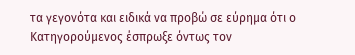τα γεγονότα και ειδικά να προβώ σε εύρημα ότι ο Κατηγορούμενος έσπρωξε όντως τον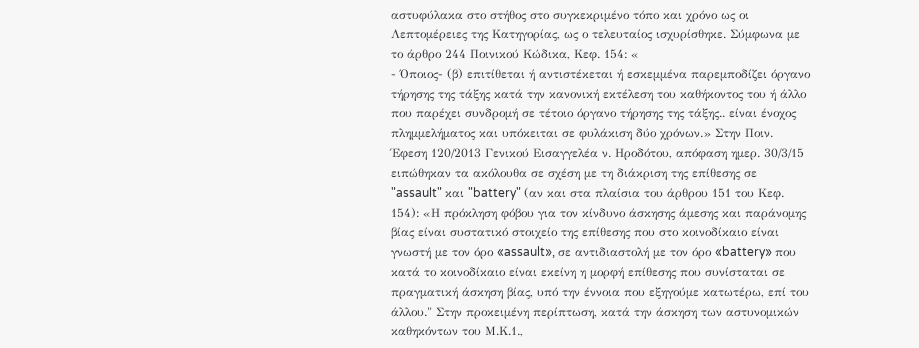αστυφύλακα στο στήθος στο συγκεκριμένο τόπο και χρόνο ως οι Λεπτομέρειες της Κατηγορίας, ως ο τελευταίος ισχυρίσθηκε. Σύμφωνα με το άρθρο 244 Ποινικού Κώδικα, Κεφ. 154: «
- Όποιος- (β) επιτίθεται ή αντιστέκεται ή εσκεμμένα παρεμποδίζει όργανο τήρησης της τάξης κατά την κανονική εκτέλεση του καθήκοντος του ή άλλο που παρέχει συνδρομή σε τέτοιο όργανο τήρησης της τάξης.. είναι ένοχος πλημμελήματος και υπόκειται σε φυλάκιση δύο χρόνων.» Στην Ποιν. Έφεση 120/2013 Γενικού Εισαγγελέα ν. Ηροδότου, απόφαση ημερ. 30/3/15 ειπώθηκαν τα ακόλουθα σε σχέση με τη διάκριση της επίθεσης σε "assault" και "battery" (αν και στα πλαίσια του άρθρου 151 του Κεφ. 154): «Η πρόκληση φόβου για τον κίνδυνο άσκησης άμεσης και παράνομης βίας είναι συστατικό στοιχείο της επίθεσης που στο κοινοδίκαιο είναι γνωστή με τον όρο «assault», σε αντιδιαστολή με τον όρο «battery» που κατά το κοινοδίκαιο είναι εκείνη η μορφή επίθεσης που συνίσταται σε πραγματική άσκηση βίας, υπό την έννοια που εξηγούμε κατωτέρω, επί του άλλου." Στην προκειμένη περίπτωση, κατά την άσκηση των αστυνομικών καθηκόντων του Μ.Κ.1.,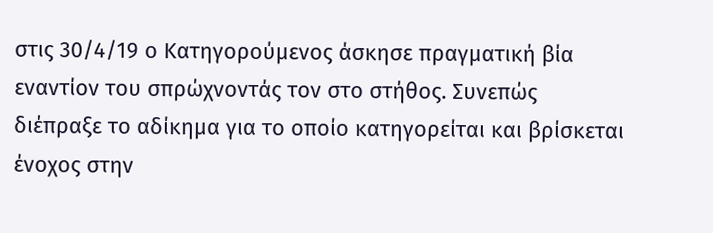στις 30/4/19 ο Κατηγορούμενος άσκησε πραγματική βία εναντίον του σπρώχνοντάς τον στο στήθος. Συνεπώς διέπραξε το αδίκημα για το οποίο κατηγορείται και βρίσκεται ένοχος στην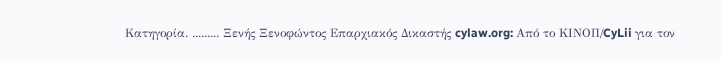Κατηγορία. ......... Ξενής Ξενοφώντος Επαρχιακός Δικαστής cylaw.org: Από το ΚΙΝOΠ/CyLii για τον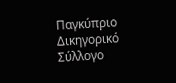Παγκύπριο Δικηγορικό Σύλλογο